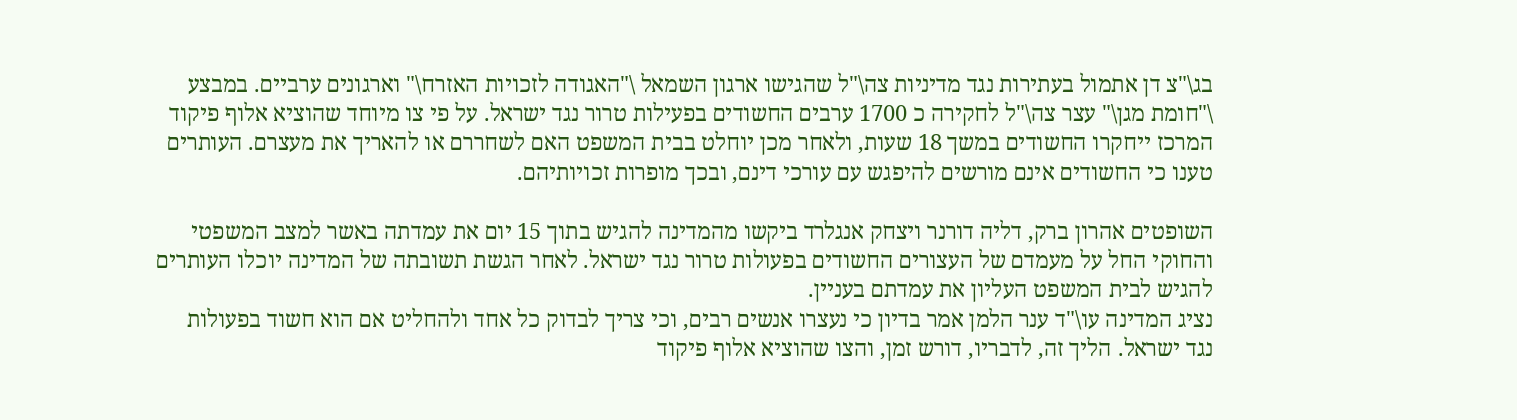בג\"צ דן אתמול בעתירות נגד מדיניות צה\"ל שהגישו ארגון השמאל \"האגודה לזכויות האזרח\" וארגונים ערביים. במבצע \"חומת מגן\" עצר צה\"ל לחקירה כ 1700 ערבים החשודים בפעילות טרור נגד ישראל. על פי צו מיוחד שהוציא אלוף פיקוד המרכז ייחקרו החשודים במשך 18 שעות, ולאחר מכן יוחלט בבית המשפט האם לשחררם או להאריך את מעצרם. העותרים טענו כי החשודים אינם מורשים להיפגש עם עורכי דינם, ובכך מופרות זכויותיהם.

השופטים אהרון ברק, דליה דורנר ויצחק אנגלרד ביקשו מהמדינה להגיש בתוך 15 יום את עמדתה באשר למצב המשפטי והחוקי החל על מעמדם של העצורים החשודים בפעולות טרור נגד ישראל. לאחר הגשת תשובתה של המדינה יוכלו העותרים להגיש לבית המשפט העליון את עמדתם בעניין.
נציג המדינה עו\"ד ענר הלמן אמר בדיון כי נעצרו אנשים רבים, וכי צריך לבדוק כל אחד ולהחליט אם הוא חשוד בפעולות נגד ישראל. הליך זה, לדבריו, דורש זמן, והצו שהוציא אלוף פיקוד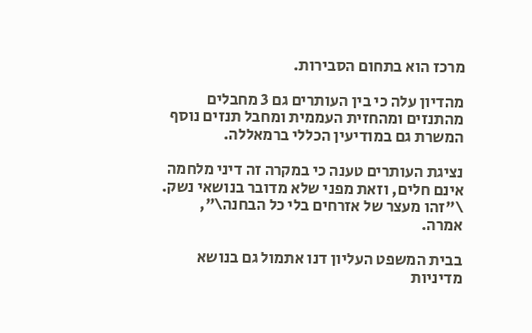מרכז הוא בתחום הסבירות.

מהדיון עלה כי בין העותרים גם 3 מחבלים מהתנזים ומהחזית העממית ומחבל תנזים נוסף המשרת גם במודיעין הכללי ברמאללה.

נציגת העותרים טענה כי במקרה זה דיני מלחמה אינם חלים, וזאת מפני שלא מדובר בנושאי נשק. \"זהו מעצר של אזרחים בלי כל הבחנה\", אמרה.

בבית המשפט העליון דנו אתמול גם בנושא מדיניות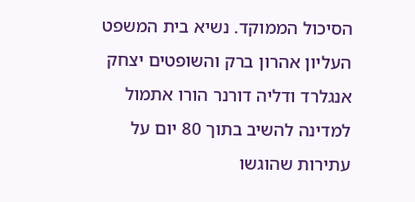הסיכול הממוקד. נשיא בית המשפט העליון אהרון ברק והשופטים יצחק אנגלרד ודליה דורנר הורו אתמול למדינה להשיב בתוך 80 יום על עתירות שהוגשו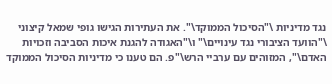נגד מדיניות \"הסיכול הממוקד\". את העתירות הגישו גופי שמאל קיצוני \"הוועד הציבורי נגד עינויים\" ו\"האגודה להגנת איכות הסביבה וזכויות האדם\", המזוהים עם ערביי הרש\"פ. הם טענו כי מדיניות הסיכול הממוקד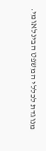מנוגדת לכללי המשפט הבינלאומי.